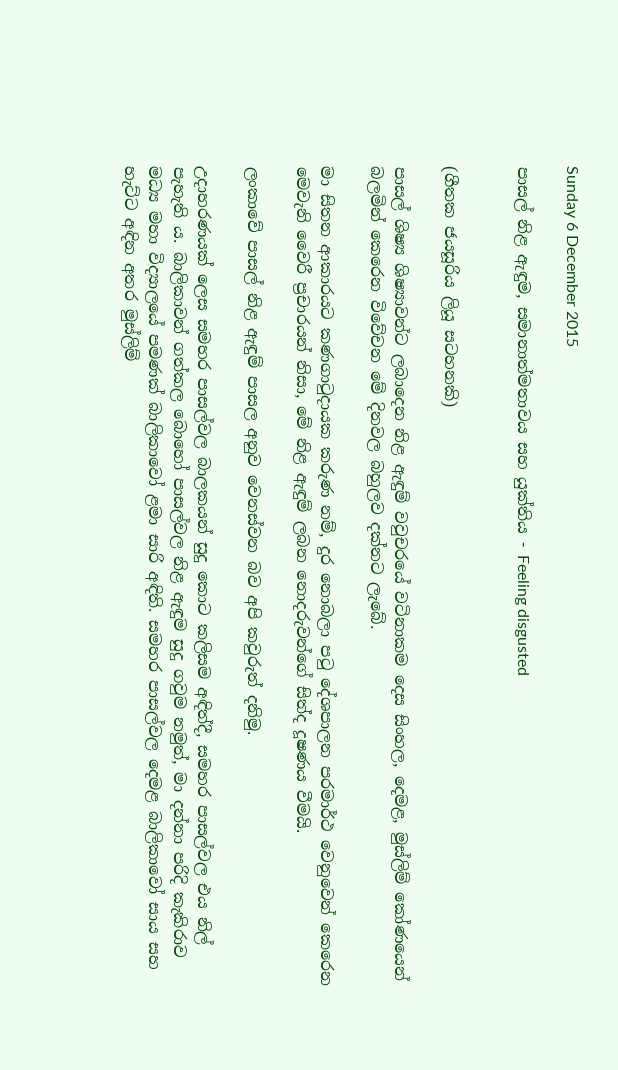Sunday 6 December 2015

පාසල් නිළ ඇඳුම, සමානාත්මතාවය සහ යුක්තිය - Feeling disgusted


(ගීතක ජයසූරිය ලියූ සටහනකි)

පාසල් ශිෂ්‍ය ශිෂ්‍යාවන්ට ලබාදෙන නිළ ඇඳුම් වවුචරයේ වටිනාකම දෙස සිංහල, දෙමළ, මුස්ලිම් කෝණයෙන් බලමින් කෙරෙන විවේචන මේ දිනවල බහුලව දක්නට ලැබේ.

මා සිතන ආකාරයට කණගා‍ටුදායක කරුණ නම්, දුර නොබලා ප‍ටු දේශපාලන පරමාර්ථ වෙනුවෙන් කෙරෙන මෙවැනි වෛරී ප්‍රචාරයන් නිසා, මේ නිළ ඇඳුම් ලබන නොදරුවන්ගේ සිත්ද දූෂණය වීමයි.

ලංකාවේ පාසල් නිළ ඇඳුම් පාසල අනුව වෙනස්වන බව අපි කවුරුත් දනිමු.

උදාහරණයක් ලෙස සමහර පාසල්වල බාලකයන් සුදු කොට කලිසම අඳිත්දී, සමහර පාසල්වල එය නිල් පැහැති ය. බාලිකාවන් ගත්කල බොහෝ පාසල්වල නිළ ඇඳුම සුදු ගවුම නමුත්, මා දන්නා පරිදි කැකිරාව මධ්‍ය මහා විද්‍යාලයේ පමණක් බාලිකාවෝ ළමා සාරි අඳිති. සමහර පාසල්වල දෙමළ බාලිකාවෝ සාය සහ හැට්ට අඳින අතර මුස්ලිම්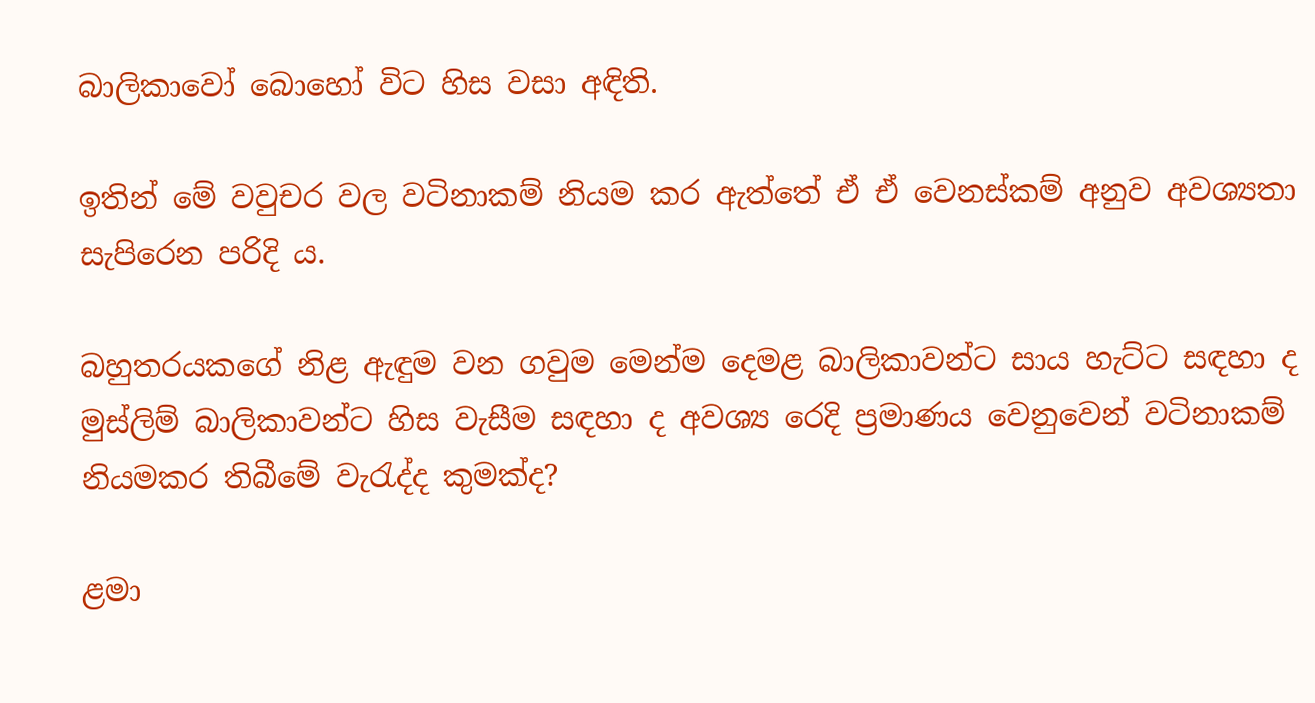බාලිකාවෝ බොහෝ විට හිස වසා අඳිති.

ඉතින් මේ වවුචර වල වටිනාකම් නියම කර ඇත්තේ ඒ ඒ වෙනස්කම් අනුව අවශ්‍යතා සැපිරෙන පරිදි ය.

බහුතරයකගේ නිළ ඇඳුම වන ගවුම මෙන්ම දෙමළ බාලිකාවන්ට සාය හැට්ට සඳහා ද මුස්ලිම් බාලිකාවන්ට හිස වැසීම සඳහා ද අවශ්‍ය රෙදි ප්‍රමාණය වෙනුවෙන් වටිනාකම් නියමකර තිබීමේ වැ‍රැද්ද කුමක්ද?

ළමා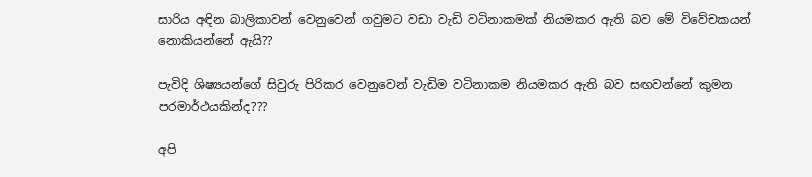සාරිය අඳින බාලිකාවන් වෙනුවෙන් ගවුමට වඩා වැඩි වටිනාකමක් නියමකර ඇති බව මේ විවේචකයන් නොකියන්නේ ඇයි??

පැවිදි ශිෂ්‍යයන්ගේ සිවුරු පිරිකර වෙනුවෙන් වැඩිම වටිනාකම නියමකර ඇති බව සඟවන්නේ කුමන පරමාර්ථයකින්ද???

අපි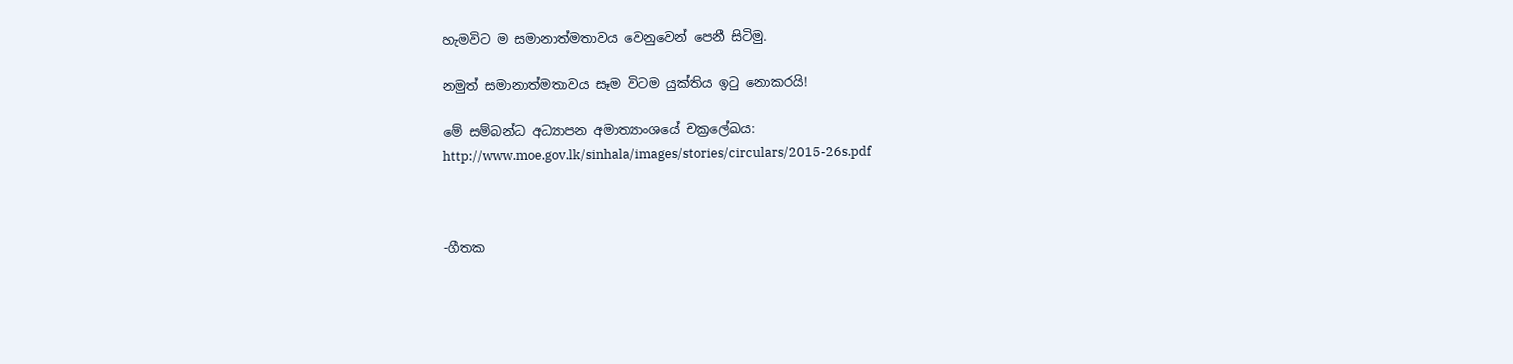හැමවිට ම සමානාත්මතාවය වෙනුවෙන් පෙනී සිටිමු.

නමුත් සමානාත්මතාවය සෑම විටම යුක්තිය ඉ‍ටු නොකරයි!

මේ සම්බන්ධ අධ්‍යාපන අමාත්‍යාංශයේ චක්‍රලේඛය:
http://www.moe.gov.lk/sinhala/images/stories/circulars/2015-26s.pdf



-ගීතක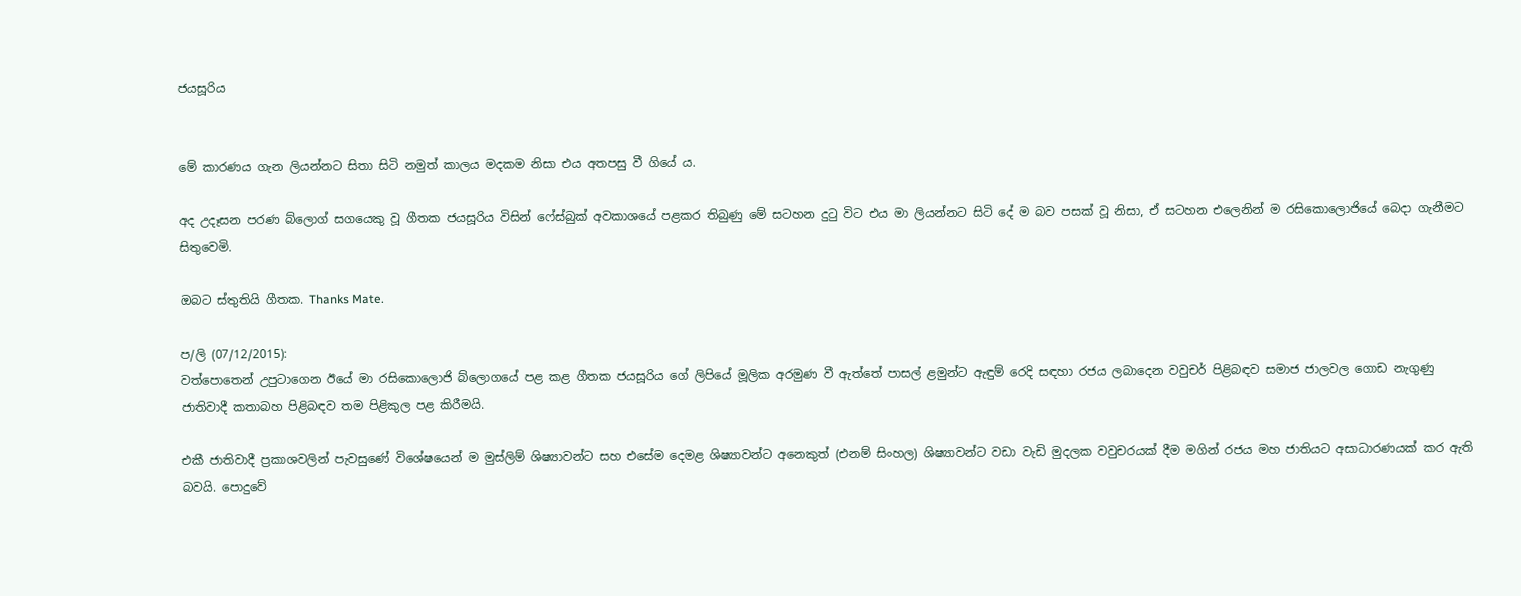ජයසූරිය


මේ කාරණය ගැන ලියන්නට සිතා සිටි නමුත් කාලය මදකම නිසා එය අතපසු වී ගියේ ය.

අද උදෑසන පරණ බ්ලොග් සගයෙකු වූ ගීතක ජයසූරිය විසින් ෆේස්බුක් අවකාශයේ පළකර තිබුණු මේ සටහන දුටු විට එය මා ලියන්නට සිටි දේ ම බව පසක් වූ නිසා, ඒ සටහන එලෙනින් ම රසිකොලොජියේ බෙදා ගැනීමට සිතුවෙමි.

ඔබට ස්තුතියි ගීතක. Thanks Mate.

ප/ලි (07/12/2015):
වත්පොතෙන් උපුටාගෙන ඊයේ මා රසිකොලොජි බ්ලොගයේ පළ කළ ගීතක ජයසූරිය ගේ ලිපියේ මූලික අරමුණ වී ඇත්තේ පාසල් ළමුන්ට ඇඳුම් රෙදි සඳහා රජය ලබාදෙන වවුචර් පිළිබඳව සමාජ ජාලවල ගොඩ නැගුණු ජාතිවාදී කතාබහ පිළිබඳව තම පිළිකුල පළ කිරීමයි.

එකී ජාතිවාදී ප්‍රකාශවලින් පැවසුණේ විශේෂයෙන් ම මුස්ලිම් ශිෂ්‍යාවන්ට සහ එසේම දෙමළ ශිෂ්‍යාවන්ට අනෙකුත් (එනම් සිංහල) ශිෂ්‍යාවන්ට වඩා වැඩි මුදලක වවුචරයක් දීම මගින් රජය මහ ජාතියට අසාධාරණයක් කර ඇති බවයි. පොදුවේ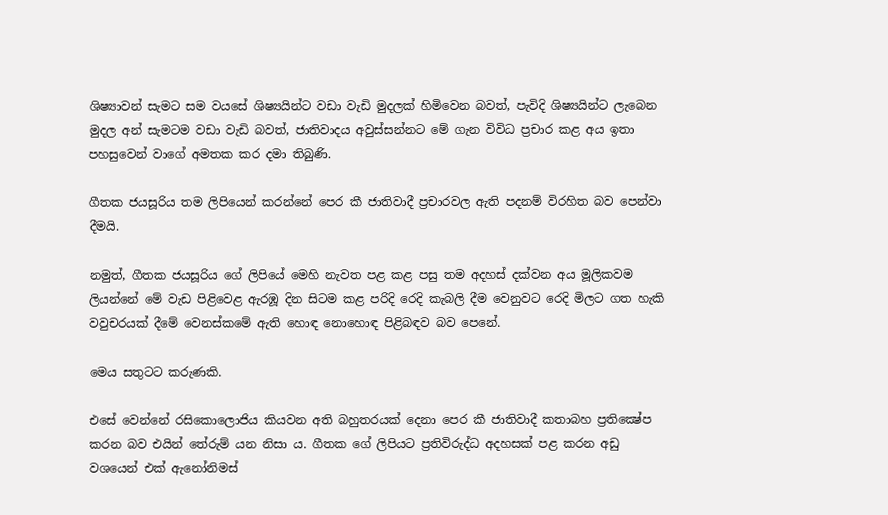ශිෂ්‍යාවන් සැමට සම වයසේ ශිෂ්‍යයින්ට වඩා වැඩි මුදලක් හිමිවෙන බවත්, පැවිදි ශිෂ්‍යයින්ට ලැබෙන මුදල අන් සැමටම වඩා වැඩි බවත්, ජාතිවාදය අවුස්සන්නට මේ ගැන විවිධ ප්‍රචාර කළ අය ඉතා පහසුවෙන් වාගේ අමතක කර දමා තිබුණි.

ගීතක ජයසූරිය තම ලිපියෙන් කරන්නේ පෙර කී ජාතිවාදී ප්‍රචාරවල ඇති පදනම් විරහිත බව පෙන්වා දීමයි.

නමුත්, ගීතක ජයසූරිය ගේ ලිපියේ මෙහි නැවත පළ කළ පසු තම අදහස් දක්වන අය මූලිකවම ලියන්නේ මේ වැඩ පිළිවෙළ ඇරඹූ දින සිටම කළ පරිදි රෙදි කැබලි දීම වෙනුවට රෙදි මිලට ගත හැකි වවුචරයක් දීමේ වෙනස්කමේ ඇති හොඳ නොහොඳ පිළිබඳව බව පෙනේ.

මෙය සතුටට කරුණකි.

එසේ වෙන්නේ රසිකොලොජිය කියවන අති බහුතරයක් දෙනා පෙර කී ජාතිවාදී කතාබහ ප්‍රතික්‍ෂේප කරන බව එයින් තේරුම් යන නිසා ය. ගීතක ගේ ලිපියට ප්‍රතිවිරුද්ධ අදහසක් පළ කරන අඩු වශයෙන් එක් ඇනෝනිමස්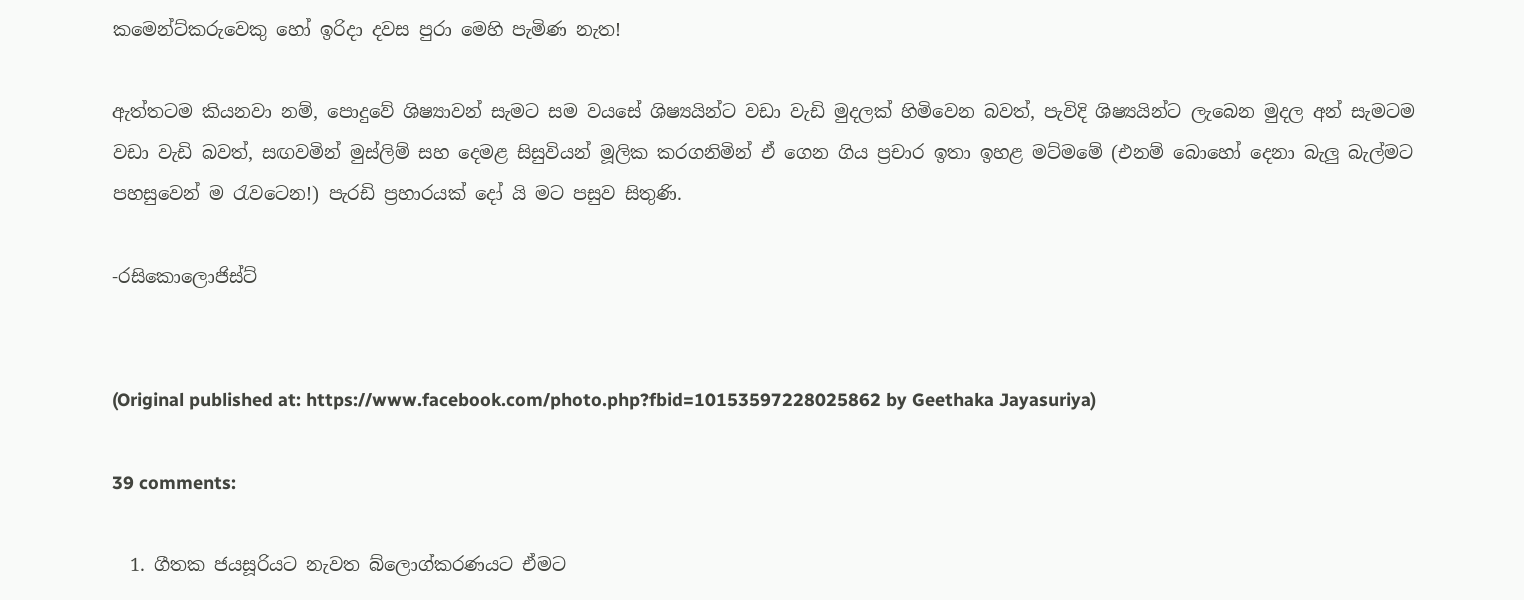කමෙන්ට්කරුවෙකු හෝ ඉරිදා දවස පුරා මෙහි පැමිණ නැත!

ඇත්තටම කියනවා නම්, පොදුවේ ශිෂ්‍යාවන් සැමට සම වයසේ ශිෂ්‍යයින්ට වඩා වැඩි මුදලක් හිමිවෙන බවත්, පැවිදි ශිෂ්‍යයින්ට ලැබෙන මුදල අන් සැමටම වඩා වැඩි බවත්, සඟවමින් මුස්ලිම් සහ දෙමළ සිසුවියන් මූලික කරගනිමින් ඒ ගෙන ගිය ප්‍රචාර ඉතා ඉහළ මට්මමේ (එනම් බොහෝ දෙනා බැලු බැල්මට පහසුවෙන් ම රැවටෙන!) පැරඩි ප්‍රහාරයක් දෝ යි මට පසුව සිතුණි.

-රසිකොලොජිස්ට්


(Original published at: https://www.facebook.com/photo.php?fbid=10153597228025862 by Geethaka Jayasuriya)

39 comments:

  1. ගීතක ජයසූරියට නැවත බ්ලොග්කරණයට ඒමට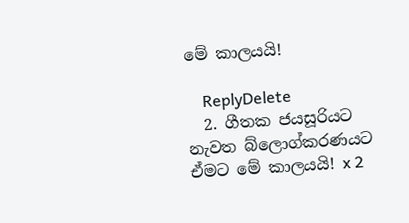මේ කාලයයි!

    ReplyDelete
  2. ගීතක ජයසූරියට නැවත බ්ලොග්කරණයට ඒමට මේ කාලයයි! x 2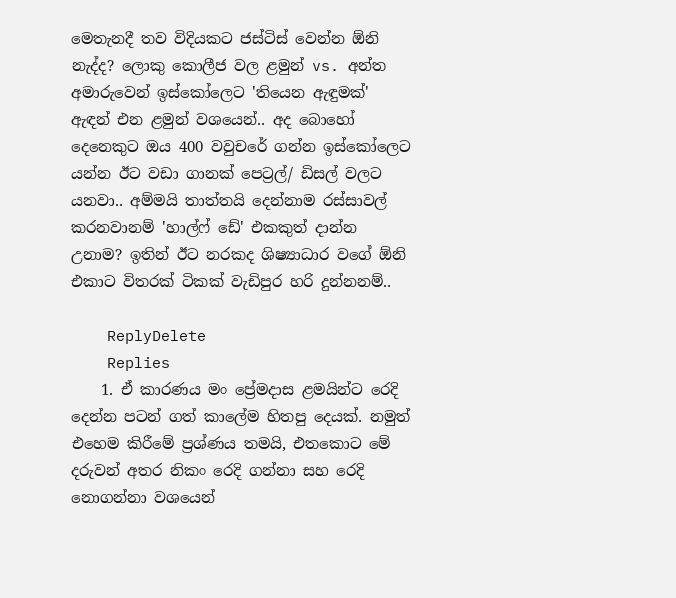මෙතැනදී තව විදියකට ජස්ටිස් වෙන්න ඕනි නැද්ද? ලොකු කොලීජ වල ළමුන් vs. අන්ත අමාරුවෙන් ඉස්කෝලෙට 'තියෙන ඇඳුමක්' ඇඳන් එන ළමුන් වශයෙන්.. අද බොහෝ දෙනෙකුට ඔය 400 වවුචරේ ගන්න ඉස්කෝලෙට යන්න ඊට වඩා ගානක් පෙට්‍රල්/ ඩිසල් වලට යනවා.. අම්මයි තාත්තයි දෙන්නාම රස්සාවල් කරනවානම් 'හාල්ෆ් ඩේ' එකකුත් දාන්න උනාම? ඉතින් ඊට නරකද ශිෂ්‍යාධාර වගේ ඕනි එකාට විතරක් ටිකක් වැඩිපුර හරි දුන්නනම්..

    ReplyDelete
    Replies
    1. ඒ කාරණය මං ප්‍රේමදාස ළමයින්ට රෙදි දෙන්න පටන් ගත් කාලේම හිතපු දෙයක්. නමුත් එහෙම කිරීමේ ප්‍රශ්ණය තමයි, එතකොට මේ දරුවන් අතර නිකං රෙදි ගන්නා සහ රෙදි නොගන්නා වශයෙන්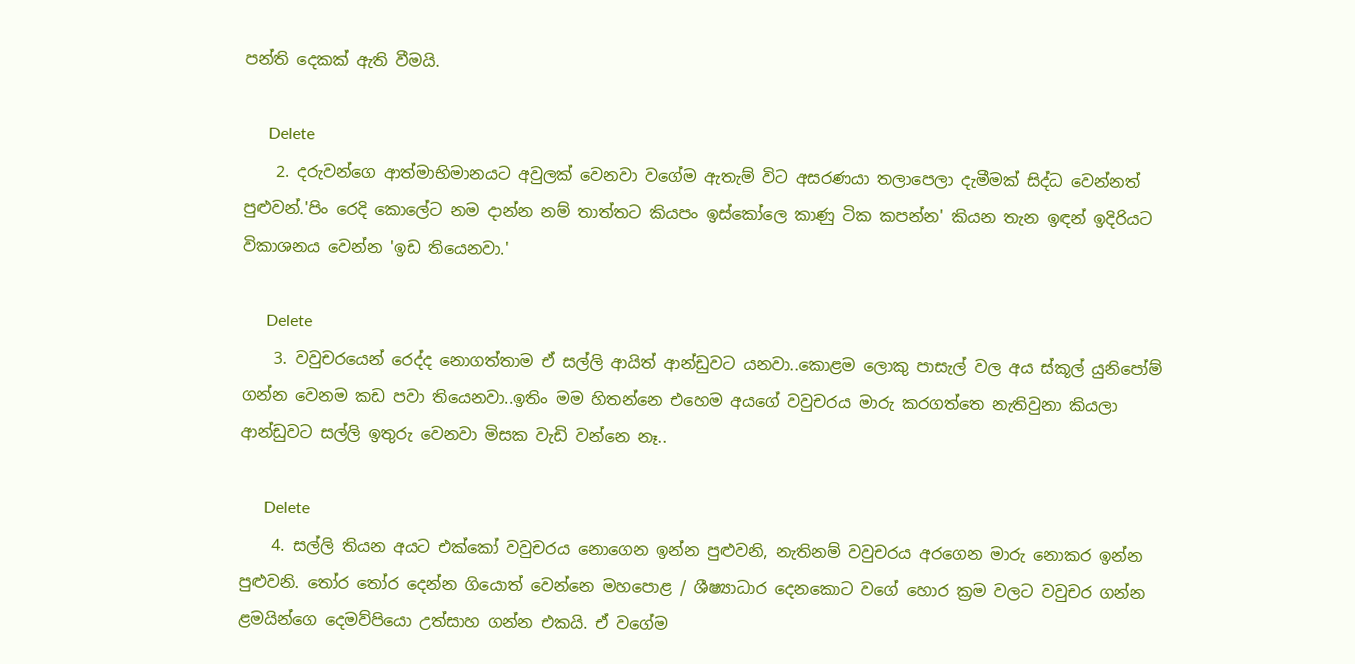පන්ති දෙකක් ඇති වීමයි.

      Delete
    2. දරුවන්ගෙ ආත්මාභිමානයට අවුලක් වෙනවා වගේම ඇතැම් විට අසරණයා තලාපෙලා දැමීමක් සිද්ධ වෙන්නත් පුළුවන්.'පිං රෙදි කොලේට නම දාන්න නම් තාත්තට කියපං ඉස්කෝලෙ කාණු ටික කපන්න' කියන තැන ඉඳන් ඉදිරියට විකාශනය වෙන්න 'ඉඩ තියෙනවා.'

      Delete
    3. වවුචරයෙන් රෙද්ද නොගත්තාම ඒ සල්ලි ආයිත් ආන්ඩුවට යනවා..කොළම ලොකු පාසැල් වල අය ස්කූල් යුනිපෝම් ගන්න වෙනම කඩ පවා තියෙනවා..ඉතිං මම හිතන්නෙ එහෙම අයගේ වවුචරය මාරු කරගත්තෙ නැතිවුනා කියලා ආන්ඩුවට සල්ලි ඉතුරු වෙනවා මිසක වැඩි වන්නෙ නෑ..

      Delete
    4. සල්ලි තියන අයට එක්කෝ වවුචරය නොගෙන ඉන්න පුළුවනි, නැතිනම් වවුචරය අරගෙන මාරු නොකර ඉන්න පුළුවනි. තෝර තෝර දෙන්න ගියොත් වෙන්නෙ මහපොළ / ශීෂ්‍යාධාර දෙනකොට වගේ හොර ක්‍රම වලට වවුචර ගන්න ළමයින්ගෙ දෙමව්පියො උත්සාහ ගන්න එකයි. ඒ වගේම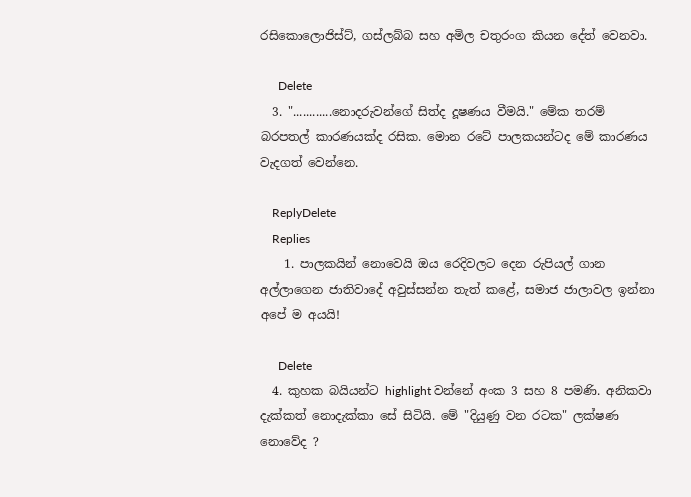රසිකොලොජිස්ට්, ගස්ලබ්බ සහ අමිල චතුරංග කියන දේත් වෙනවා.

      Delete
  3. "............නොදරුවන්ගේ සිත්ද දූෂණය වීමයි." මේක තරම් බරපතල් කාරණයක්ද රසික. මොන රටේ පාලකයන්ටද මේ කාරණය වැදගත් වෙන්නෙ.

    ReplyDelete
    Replies
    1. පාලකයින් නොවෙයි ඔය රෙදිවලට දෙන රුපියල් ගාන අල්ලාගෙන ජාතිවාදේ අවුස්සන්න තැත් කළේ, සමාජ ජාලාවල ඉන්නා අපේ ම අයයි!

      Delete
  4. කුහක බයියන්ට highlight වන්නේ අංක 3 සහ 8 පමණි. අනිකවා දැක්කත් නොදැක්කා සේ සිටියි. මේ "දියුණු වන රටක" ලක්ෂණ නොවේද ?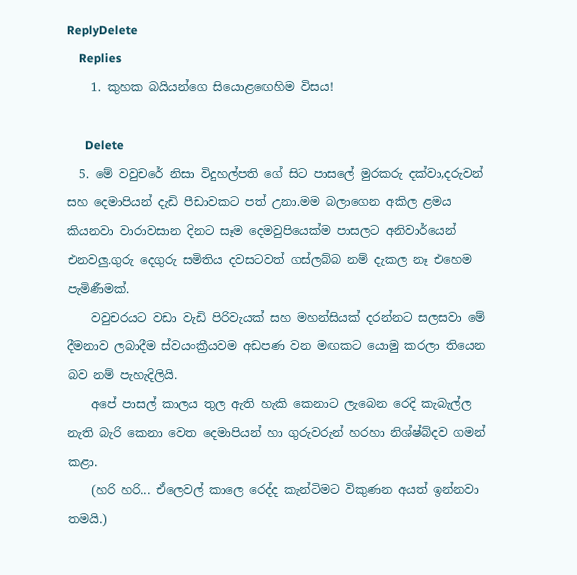ReplyDelete
    Replies
    1. කුහක බයියන්ගෙ සියොළඟෙහිම විසය!

      Delete
  5. මේ වවුචරේ නිසා විදුහල්පති ගේ සිට පාසලේ මුරකරු දක්වා,දරුවන් සහ දෙමාපියන් දැඩි පීඩාවකට පත් උනා.මම බලාගෙන අකිල ළමය කියනවා වාරාවසාන දිනට සෑම දෙමවුපියෙක්ම පාසලට අනිවාර්යෙන් එනවලු.ගුරු දෙගුරු සමිතිය දවසටවත් ගස්ලබ්බ නම් දැකල නෑ එහෙම පැමිණීමක්.
    වවුචරයට වඩා වැඩි පිරිවැයක් සහ මහන්සියක් දරන්නට සලසවා මේ දීමනාව ලබාදීම ස්වයංක්‍රීයවම අඩපණ වන මඟකට යොමු කරලා තියෙන බව නම් පැහැදිලියි.
    අපේ පාසල් කාලය තුල ඇති හැකි කෙනාට ලැබෙන රෙදි කැබැල්ල නැති බැරි කෙනා වෙත දෙමාපියන් හා ගුරුවරුන් හරහා නිශ්ෂ්බ්දව ගමන් කළා.
    (හරි හරි... ඒලෙවල් කාලෙ රෙද්ද කැන්ටිමට විකුණන අයත් ඉන්නවා තමයි.)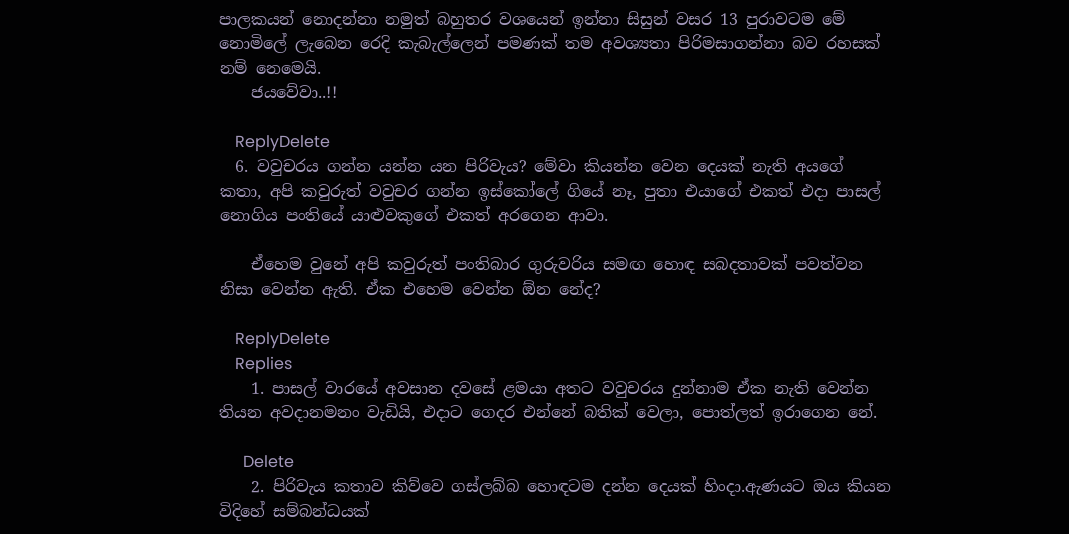පාලකයන් නොදන්නා නමුත් බහුතර වශයෙන් ඉන්නා සිසුන් වසර 13 පුරාවටම මේ නොමිලේ ලැබෙන රෙදි කැබැල්ලෙන් පමණක් තම අවශ්‍යතා පිරිමසාගන්නා බව රහසක් නම් නෙමෙයි.
    ජයවේවා..!!

    ReplyDelete
  6. වවුචරය ගන්න යන්න යන පිරිවැය? මේවා කියන්න වෙන දෙයක් නැති අයගේ කතා, අපි කවුරුත් වවුචර ගන්න ඉස්කෝලේ ගියේ නෑ, පුතා එයාගේ එකත් එදා පාසල් නොගිය පංතියේ යාළුවකුගේ එකත් අරගෙන ආවා.

    ඒහෙම වුනේ අපි කවුරුත් පංතිබාර ගුරුවරිය සමඟ හොඳ සබදතාවක් පවත්වන නිසා වෙන්න ඇති. ඒක එහෙම වෙන්න ඕන නේද?

    ReplyDelete
    Replies
    1. පාසල් වාරයේ අවසාන දවසේ ළමයා අතට වවුචරය දුන්නාම ඒක නැති වෙන්න තියන අවදානමනං වැඩියි, එදාට ගෙදර එන්නේ බතික් වෙලා, පොත්ලත් ඉරාගෙන නේ.

      Delete
    2. පිරිවැය කතාව කිව්වෙ ගස්ලබ්බ හොඳටම දන්න දෙයක් හිංදා.ඇණයට ඔය කියන විදිහේ සම්බන්ධයක්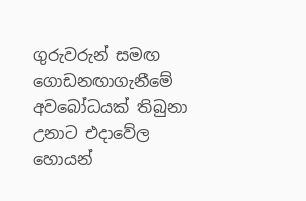ගුරුවරුන් සමඟ ගොඩනඟාගැනීමේ අවබෝධයක් තිබුනා උනාට එදාවේල හොයන්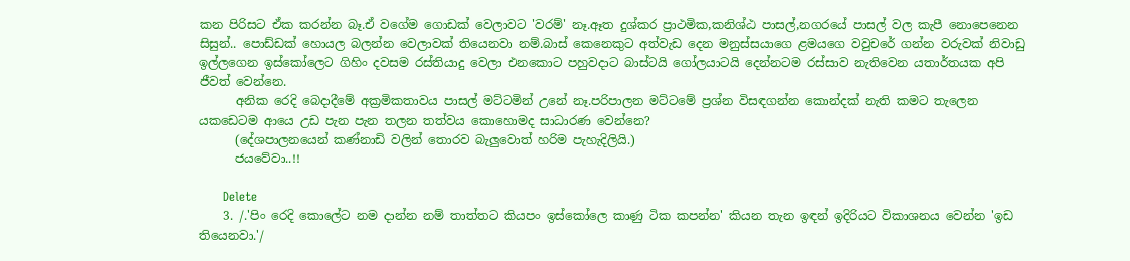කන පිරිසට ඒක කරන්න බෑ.ඒ වගේම ගොඩක් වෙලාවට 'වරම්' නෑ.ඈත දුශ්කර ප්‍රාථමික,කනිශ්ඨ පාසල්,නගරයේ පාසල් වල කැපී නොපෙනෙන සිසුන්.. පොඩ්ඩක් හොයල බලන්න වෙලාවක් තියෙනවා නම්.බාස් කෙනෙකුට අත්වැඩ දෙන මනුස්සයාගෙ ළමයගෙ වවුචරේ ගන්න වරුවක් නිවාඩු ඉල්ලගෙන ඉස්කෝලෙට ගිහිං දවසම රස්තියාදු වෙලා එනකොට පහුවදාට බාස්ටයි ගෝලයාටයි දෙන්නටම රස්සාව නැතිවෙන යතාර්තයක අපි ජීවත් වෙන්නෙ.
      අනික රෙදි බෙදාදීමේ අක්‍රමිකතාවය පාසල් මට්ටමින් උනේ නෑ.පරිපාලන මට්ටමේ ප්‍රශ්න විසඳගන්න කොන්දක් නැති කමට තැලෙන යකඩෙටම ආයෙ උඩ පැන පැන තලන තත්වය කොහොමද සාධාරණ වෙන්නෙ?
      (දේශපාලනයෙන් කණ්නාඩි වලින් තොරව බැලුවොත් හරිම පැහැදිලියි.)
      ජයවේවා..!!

      Delete
    3. /.'පිං රෙදි කොලේට නම දාන්න නම් තාත්තට කියපං ඉස්කෝලෙ කාණු ටික කපන්න' කියන තැන ඉඳන් ඉදිරියට විකාශනය වෙන්න 'ඉඩ තියෙනවා.'/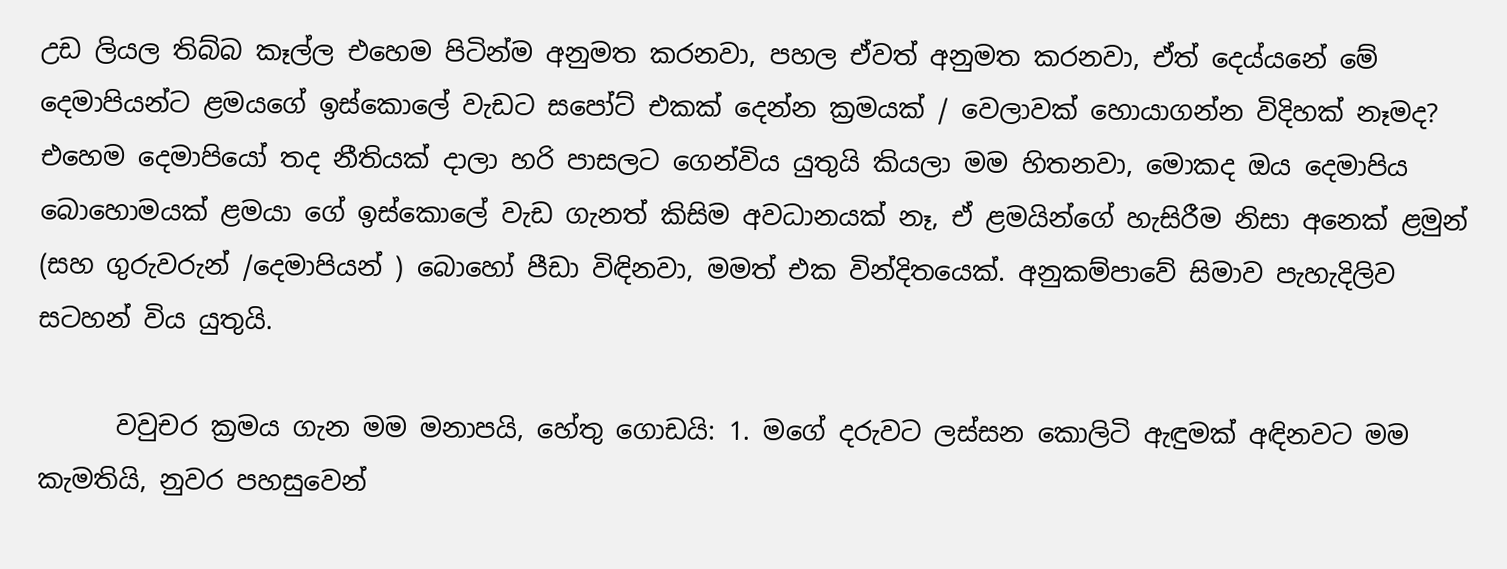උඩ ලියල තිබ්බ කෑල්ල එහෙම පිටින්ම අනුමත කරනවා, පහල ඒවත් අනුමත කරනවා, ඒත් දෙය්යනේ මේ දෙමාපියන්ට ළමයගේ ඉස්කොලේ වැඩට සපෝට් එකක් දෙන්න ක්‍රමයක් / වෙලාවක් හොයාගන්න විදිහක් නෑමද? එහෙම දෙමාපියෝ තද නීතියක් දාලා හරි පාසලට ගෙන්විය යුතුයි කියලා මම හිතනවා, මොකද ඔය දෙමාපිය බොහොමයක් ළමයා ගේ ඉස්කොලේ වැඩ ගැනත් කිසිම අවධානයක් නෑ, ඒ ළමයින්ගේ හැසිරීම නිසා අනෙක් ළමුන් (සහ ගුරුවරුන් /දෙමාපියන් ) බොහෝ පීඩා විඳිනවා, මමත් එක වින්දිතයෙක්. අනුකම්පාවේ සිමාව පැහැදිලිව සටහන් විය යුතුයි.

      වවුචර ක්‍රමය ගැන මම මනාපයි, හේතු ගොඩයි: 1. මගේ දරුවට ලස්සන කොලිටි ඇඳුමක් අඳිනවට මම කැමතියි, නුවර පහසුවෙන්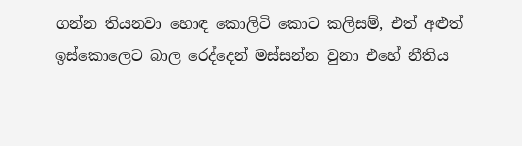ගන්න තියනවා හොඳ කොලිටි කොට කලිසම්, එත් අළුත් ඉස්කොලෙට බාල රෙද්දෙන් මස්සන්න වුනා එහේ නීතිය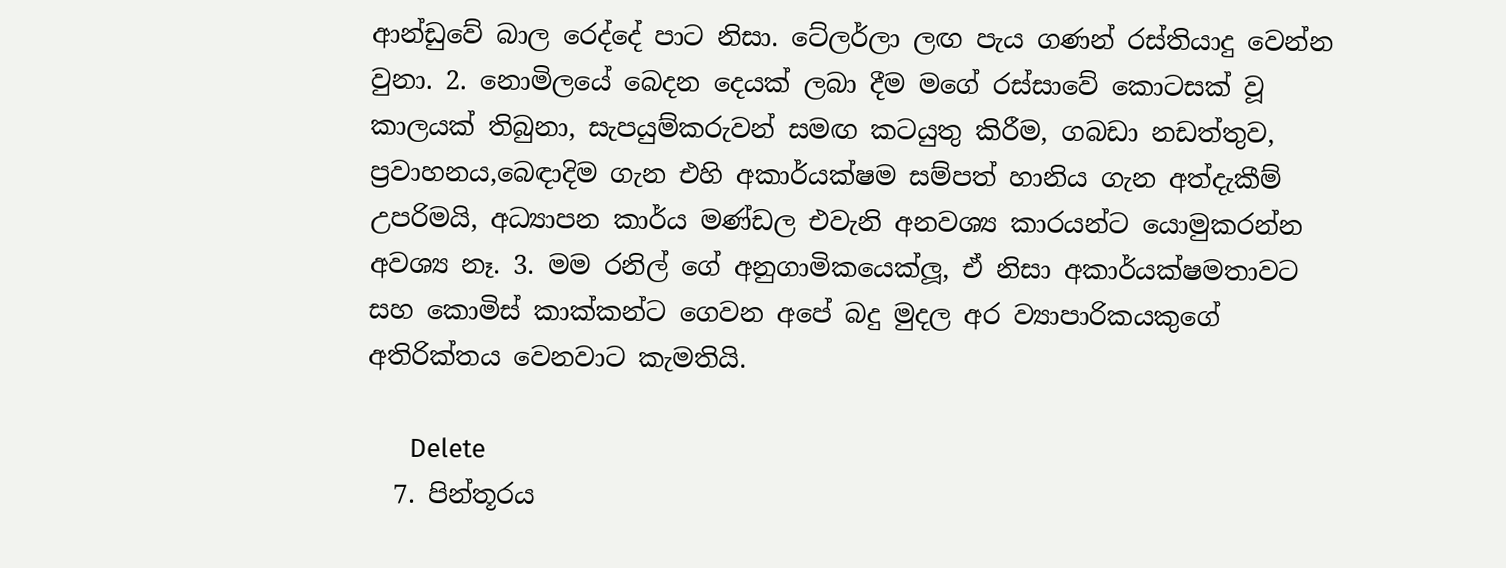ආන්ඩුවේ බාල රෙද්දේ පාට නිසා. ටේලර්ලා ලඟ පැය ගණන් රස්තියාදු වෙන්න වුනා. 2. නොමිලයේ බෙදන දෙයක් ලබා දීම මගේ රස්සාවේ කොටසක් වූ කාලයක් තිබුනා, සැපයුම්කරුවන් සමඟ කටයුතු කිරීම, ගබඩා නඩත්තුව, ප්‍රවාහනය,බෙඳාදිම ගැන එහි අකාර්යක්ෂම සම්පත් හානිය ගැන අත්දැකීම් උපරිමයි, අධ්‍යාපන කාර්ය මණ්ඩල එවැනි අනවශ්‍ය කාරයන්ට යොමුකරන්න අවශ්‍ය නෑ. 3. මම රනිල් ගේ අනුගාමිකයෙක්ලූ, ඒ නිසා අකාර්යක්ෂමතාවට සහ කොමිස් කාක්කන්ට ගෙවන අපේ බදු මුදල අර ව්‍යාපාරිකයකුගේ අතිරික්තය වෙනවාට කැමතියි.

      Delete
  7. පින්තූරය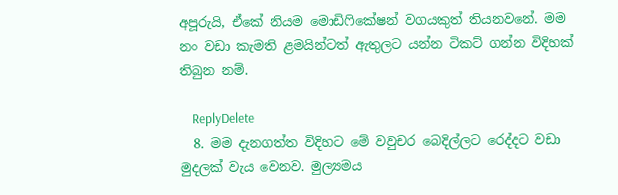අපූරුයි, ඒකේ නියම මොඩිෆිකේෂන් වගයකුත් තියනවනේ. මම නං වඩා කැමති ළමයින්ටත් ඇතුලට යන්න ටිකට් ගන්න විදිහක් තිබුන නම්.

    ReplyDelete
  8. මම දැනගත්ත විදිහට මේ වවුචර බෙදිල්ලට රෙද්දට වඩා මුදලක් වැය වෙනව. මුල්‍යමය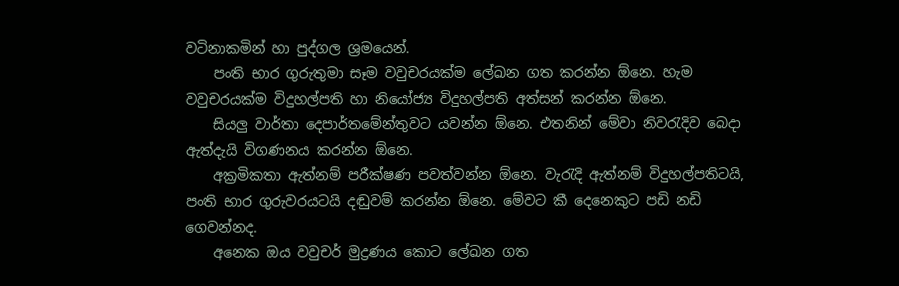වටිනාකමින් හා පුද්ගල ශ්‍රමයෙන්.
    පංති භාර ගුරුතුමා සෑම වවුචරයක්ම ලේඛන ගත කරන්න ඕනෙ. හැම වවුචරයක්ම විදුහල්පති හා නියෝජ්‍ය විදුහල්පති අත්සන් කරන්න ඕනෙ.
    සියලු වාර්තා දෙපාර්තමේන්තුවට යවන්න ඕනෙ. එතනින් මේවා නිවරැදිව බෙදා ඇත්දැයි විගණනය කරන්න ඕනෙ.
    අක්‍රමිකතා ඇත්නම් පරීක්ෂණ පවත්වන්න ඕනෙ. වැරැදි ඇත්නම් විදුහල්පතිටයි, පංති භාර ගුරුවරයටයි දඬුවම් කරන්න ඕනෙ. මේවට කී දෙනෙකුට පඩි නඩි ගෙවන්නද.
    අනෙක ඔය වවුචර් මුද්‍රණය කොට ලේඛන ගත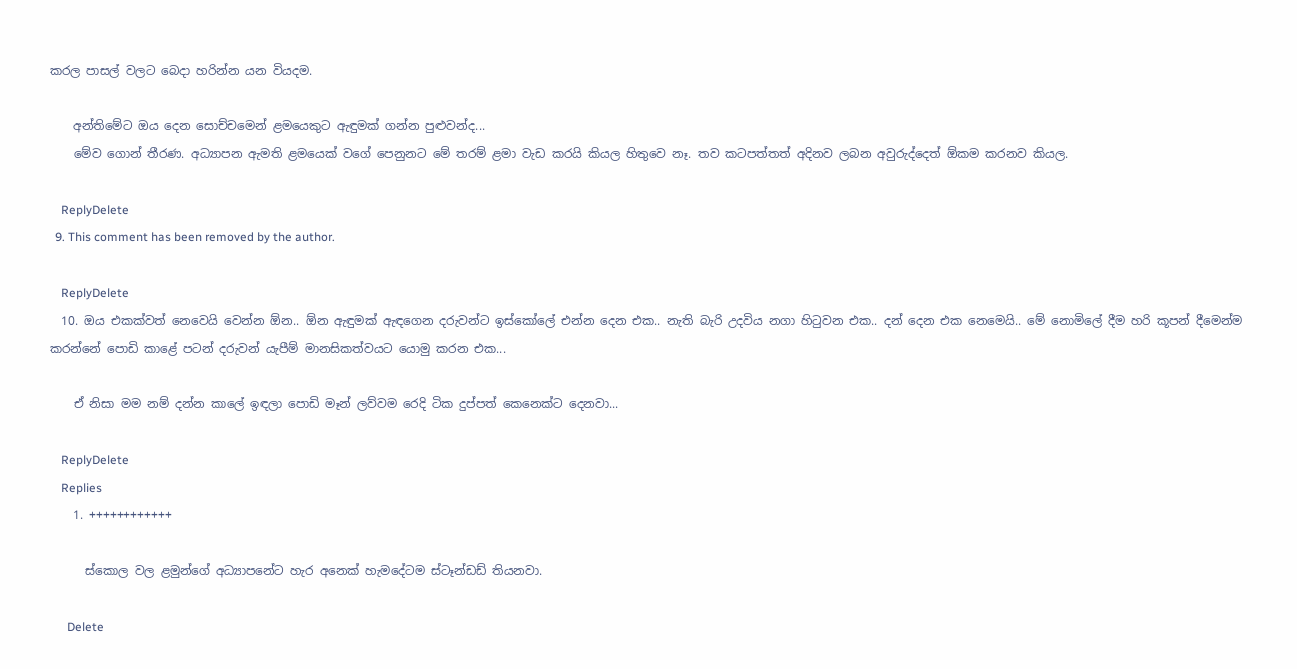කරල පාසල් වලට බෙදා හරින්න යන වියදම.

    අන්තිමේට ඔය දෙන සොච්චමෙන් ළමයෙකුට ඇඳුමක් ගන්න පුළුවන්ද...
    මේව ගොන් තීරණ. අධ්‍යාපන ඇමති ළමයෙක් වගේ පෙනුනට මේ තරම් ළමා වැඩ කරයි කියල හිතුවෙ නෑ. තව කටපත්තත් අදිනව ලබන අවුරුද්දෙත් ඕකම කරනව කියල.

    ReplyDelete
  9. This comment has been removed by the author.

    ReplyDelete
  10. ඔය එකක්වත් නෙවෙයි වෙන්න ඕන.. ඕන ඇඳුමක් ඇඳගෙන දරුවන්ට ඉස්කෝලේ එන්න දෙන එක.. නැති බැරි උදවිය නගා හිටුවන එක.. දන් දෙන එක නෙමෙයි.. මේ නොමිලේ දීම හරි කූපන් දීමෙන්ම කරන්නේ පොඩි කාළේ පටන් දරුවන් යැපීම් මානසිකත්වයට යොමු කරන එක...

    ඒ නිසා මම නම් දන්න කාලේ ඉඳලා පොඩි මෑන් ලව්වම රෙදි ටික දුප්පත් කෙනෙක්ට දෙනවා...

    ReplyDelete
    Replies
    1. ++++++++++++

      ස්කොල වල ළමුන්ගේ අධ්‍යාපනේට හැර අනෙක් හැමදේටම ස්ටෑන්ඩඩ් තියනවා.

      Delete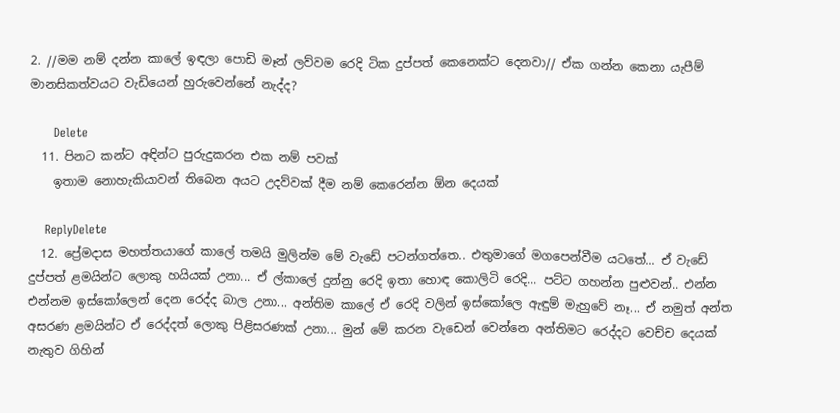2. //මම නම් දන්න කාලේ ඉඳලා පොඩි මෑන් ලව්වම රෙදි ටික දුප්පත් කෙනෙක්ට දෙනවා// ඒක ගන්න කෙනා යැපීම් මානසිකත්වයට වැඩියෙන් හුරුවෙන්නේ නැද්ද?

      Delete
  11. පිනට කන්ට අඳින්ට පුරුදුකරන එක නම් පවක්
    ඉතාම නොහැකියාවන් තිබෙන අයට උදව්වක් දීම නම් කෙරෙන්න ඕන දෙයක්

    ReplyDelete
  12. ප්‍රේමදාස මහත්තයාගේ කාලේ තමයි මුලින්ම මේ වැඩේ පටන්ගත්තෙ.. එතුමාගේ මගපෙන්වීම යටතේ... ඒ වැඩේ දුප්පත් ළමයින්ට ලොකු හයියක් උනා... ඒ ල්කාලේ දුන්නු රෙදි ඉතා හොඳ කොලිටි රෙදි... පට්ට ගහන්න පුළුවන්.. එන්න එන්නම ඉස්කෝලෙන් දෙන රෙද්ද බාල උනා... අන්තිම කාලේ ඒ රෙදි වලින් ඉස්කෝලෙ ඇඳුම් මැහුවේ නෑ... ඒ නමුත් අන්ත අසරණ ළමයින්ට ඒ රෙද්දත් ලොකු පිළිසරණක් උනා... මුන් මේ කරන වැඩෙන් වෙන්නෙ අන්තිමට රෙද්දට වෙච්ච දෙයක් නැතුව ගිහින්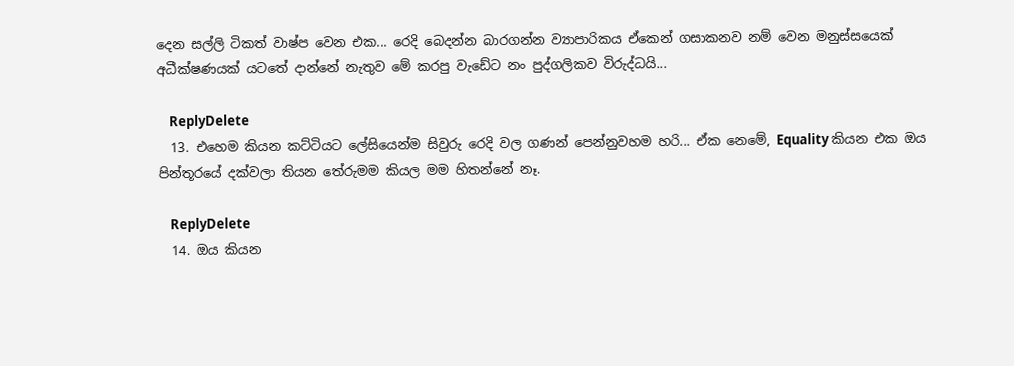දෙන සල්ලි ටිකත් වාෂ්ප වෙන එක... රෙදි බෙදන්න බාරගන්න ව්‍යාපාරිකය ඒකෙන් ගසාකනව නම් වෙන මනුස්සයෙක් අධීක්ෂණයක් යටතේ දාන්නේ නැතුව මේ කරපු වැඩේට නං පුද්ගලිකව විරුද්ධයි...

    ReplyDelete
  13. එහෙම කියන කට්ටියට ලේසියෙන්ම සිවුරු රෙදි වල ගණන් පෙන්නුවහම හරි... ඒක නෙමේ, Equality කියන එක ඔය පින්තූරයේ දක්වලා තියන තේරුමම කියල මම හිතන්නේ නෑ.

    ReplyDelete
  14. ඔය කියන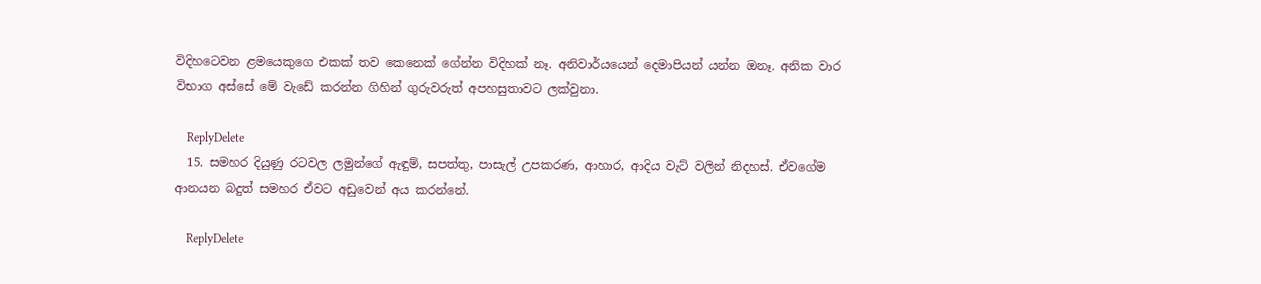විදිහටෙවන ළමයෙකුගෙ එකක් තව කෙනෙක් ග‍ේන්න විදිහක් නෑ. අනිවාර්යයෙන් දෙමාපියන් යන්න ඔනෑ. අනික වාර විභාග අස්සේ මේ වැඩේ කරන්න ගිහින් ගුරුවරුත් අපහසුතාවට ලක්වුනා.

    ReplyDelete
  15. සමහර දියුණු රටවල ලමුන්ගේ ඇඳුම්, සපත්තු, පාසැල් උපකරණ, ආහාර, ආදිය වැට් වලින් නිදහස්. ඒවගේම ආනයන බදුත් සමහර ඒවට අඩුවෙන් අය කරන්නේ.

    ReplyDelete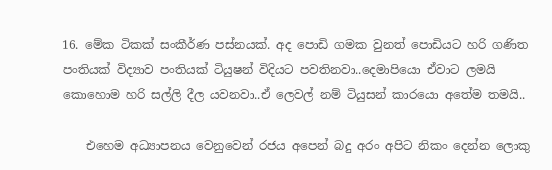16. මේක ටිකක් සංකීර්ණ පස්නයක්. අද පොඩි ගමක වුනත් පොඩියට හරි ගණිත පංතියක් විද්‍යාව පංතියක් ටියුෂන් විදියට පවතිනවා..දෙමාපියො ඒවාට ලමයි කොහොම හරි සල්ලි දීල යවනවා..ඒ ලෙවල් නම් ටියුසන් කාරයො අතේම තමයි..

    එහෙම අධ්‍යාපනය වෙනුවෙන් රජය අපෙන් බදු අරං අපිට නිකං දෙන්න ලොකු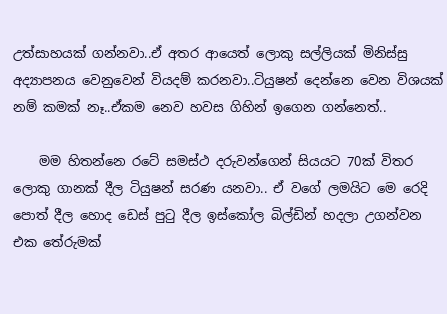උත්සාහයක් ගන්නවා..ඒ අතර ආයෙත් ලොකු සල්ලියක් මිනිස්සු අද්‍යාපනය වෙනුවෙන් වියදම් කරනවා..ටියුෂන් දෙන්නෙ වෙන විශයක් නම් කමක් නෑ..ඒකම නෙව හවස ගිහින් ඉගෙන ගන්නෙත්..

    මම හිතන්නෙ රටේ සමස්ථ දරුවන්ගෙන් සියයට 70ක් විතර ලොකු ගානක් දීල ටියුෂන් සරණ යනවා.. ඒ වගේ ලමයිට මෙ රෙදි පොත් දීල හොද ඩෙස් පුටු දීල ඉස්කෝල බිල්ඩින් හදලා උගන්වන එක තේරුමක්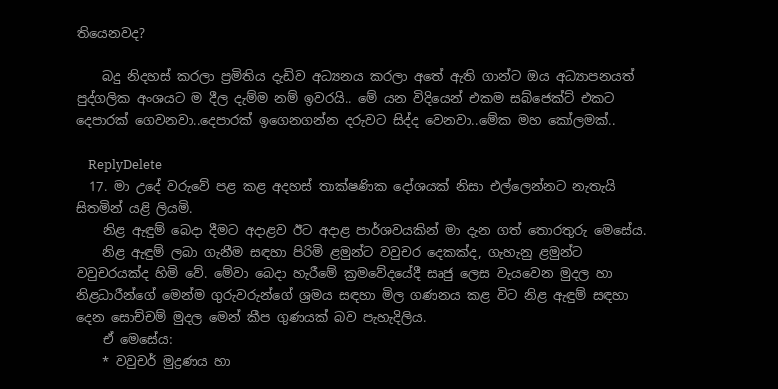තියෙනවද?

    බදු නිදහස් කරලා ප්‍රමිතිය දැඩිව අධ්‍යනය කරලා අතේ ඇති ගාන්ට ඔය අධ්‍යාපනයත් පුද්ගලික අංශයට ම දීල දැම්ම නම් ඉවරයි.. මේ යන විදියෙන් එකම සබ්ජෙක්ට් එකට දෙපාරක් ගෙවනවා..දෙපාරක් ඉගෙනගන්න දරුවට සිද්ද වෙනවා..මේක මහ කෝලමක්..

    ReplyDelete
  17. මා උදේ වරුවේ පළ කළ අදහස් තාක්ෂණික දෝශයක් නිසා එල්ලෙන්නට නැතැයි සිතමින් යළි ලියමි.
    නිළ ඇඳුම් බෙදා දීමට අදාළව ඊට අදාළ පාර්ශවයකින් මා දැන ගත් තොරතුරු මෙසේය.
    නිළ ඇඳුම් ලබා ගැනීම සඳහා පිරිමි ළමුන්ට වවුචර දෙකක්ද, ගැහැනු ළමුන්ට වවුචරයක්ද හිමි වේ. මේවා බෙදා හැරීමේ ක්‍රමවේදයේදී සෘජු ලෙස වැයවෙන මුදල හා නිළධාරීන්ගේ මෙන්ම ගුරුවරුන්ගේ ශ්‍රමය සඳහා මිල ගණනය කළ විට නිළ ඇඳුම් සඳහා දෙන සොච්චම් මුදල මෙන් කීප ගුණයක් බව පැහැදිලිය.
    ඒ මෙසේය:
    * වවුචර් මුද්‍රණය හා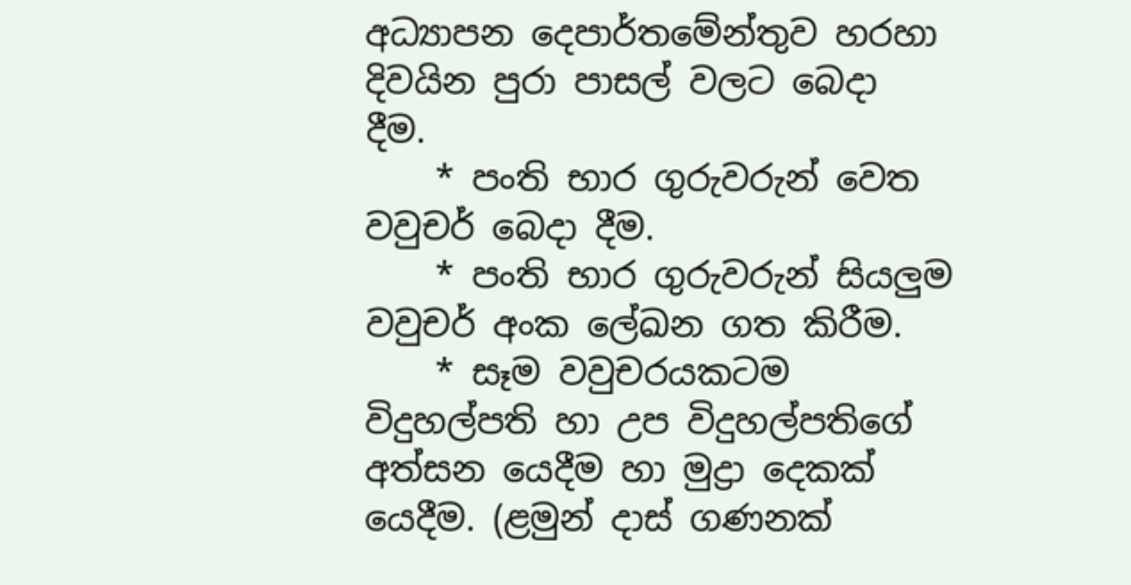අධ්‍යාපන දෙපාර්තමේන්තුව හරහා දිවයින පුරා පාසල් වලට බෙදා දීම.
    * පංති භාර ගුරුවරුන් වෙත වවුචර් බෙදා දීම.
    * පංති භාර ගුරුවරුන් සියලුම වවුචර් අංක ලේඛන ගත කිරීම.
    * සෑම වවුචරයකටම විදුහල්පති හා උප විදුහල්පතිගේ අත්සන යෙදීම හා මුද්‍රා දෙකක් යෙදීම. (ළමුන් දාස් ගණනක්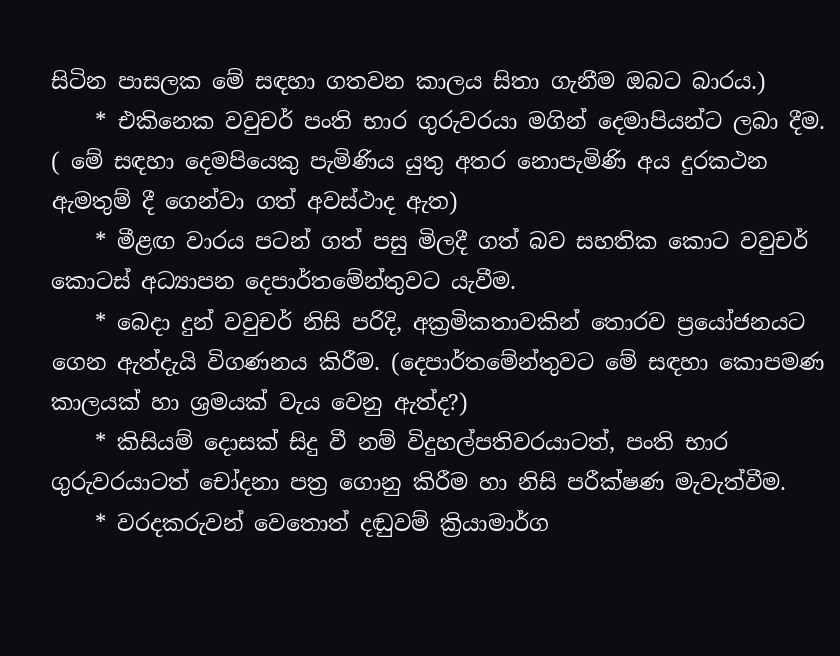සිටින පාසලක මේ සඳහා ගතවන කාලය සිතා ගැනීම ඔබට බාරය.)
    * එකිනෙක වවුචර් පංති භාර ගුරුවරයා මගින් දෙමාපියන්ට ලබා දීම. ( මේ සඳහා දෙමපියෙකු පැමිණිය යුතු අතර නොපැමිණි අය දුරකථන ඇමතුම් දී ගෙන්වා ගත් අවස්ථාද ඇත)
    * මීළඟ වාරය පටන් ගත් පසු මිලදී ගත් බව සහතික කොට වවුචර් කොටස් අධ්‍යාපන දෙපාර්තමේන්තුවට යැවීම.
    * බෙදා දුන් වවුචර් නිසි පරිදි, අක්‍රමිකතාවකින් තොරව ප්‍රයෝජනයට ගෙන ඇත්දැයි විගණනය කිරීම. (දෙපාර්තමේන්තුවට මේ සඳහා කොපමණ කාලයක් හා ශ්‍රමයක් වැය වෙනු ඇත්ද?)
    * කිසියම් දොසක් සිදු වී නම් විදුහල්පතිවරයාටත්, පංති භාර ගුරුවරයාටත් චෝදනා පත්‍ර ගොනු කිරීම හා නිසි පරීක්ෂණ මැවැත්වීම.
    * වරදකරුවන් වෙතොත් දඬුවම් ක්‍රියාමාර්ග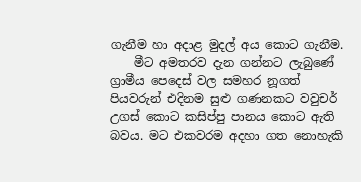ගැනීම හා අදාළ මුදල් අය කොට ගැනීම.
    මීට අමතරව දැන ගන්නට ලැබුණේ ග්‍රාමීය පෙදෙස් වල සමහර නූගත් පියවරුන් එදිනම සුළු ගණනකට වවුචර් උගස් කොට කසිප්පු පානය කොට ඇති බවය. මට එකවරම අදහා ගත නොහැකි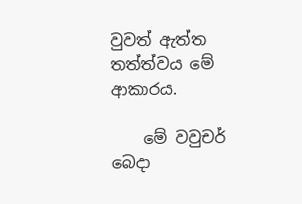වුවත් ඇත්ත තත්ත්වය මේ ආකාරය.

    මේ වවුචර් බෙදා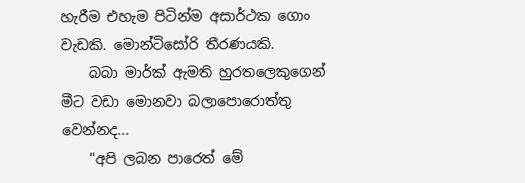හැරීම එහැම පිටින්ම අසාර්ථක ගොං වැඩකි. මොන්ටිසෝරි තීරණයකි.
    බබා මාර්ක් ඇමති හුරතලෙකුගෙන් මීට වඩා මොනවා බලාපොරොත්තු වෙන්නද...
    "අපි ලබන පාරෙත් මේ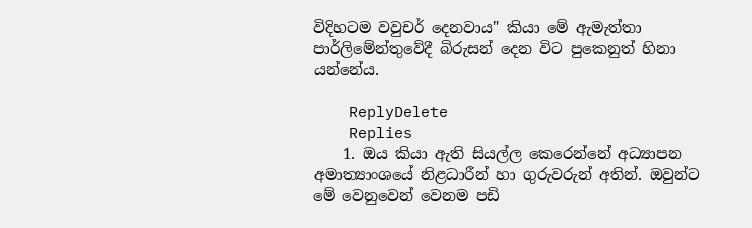විදිහටම වවුචර් දෙනවාය" කියා මේ ඇමැත්තා පාර්ලිමේන්තුවේදී බිරුසන් දෙන විට පුකෙනුත් හිනා යන්නේය.

    ReplyDelete
    Replies
    1. ඔය කියා ඇති සියල්ල කෙරෙන්නේ අධ්‍යාපන අමාත්‍යාංශයේ නිළධාරීන් හා ගුරුවරුන් අතින්. ඔවුන්ට මේ වෙනුවෙන් වෙනම පඩි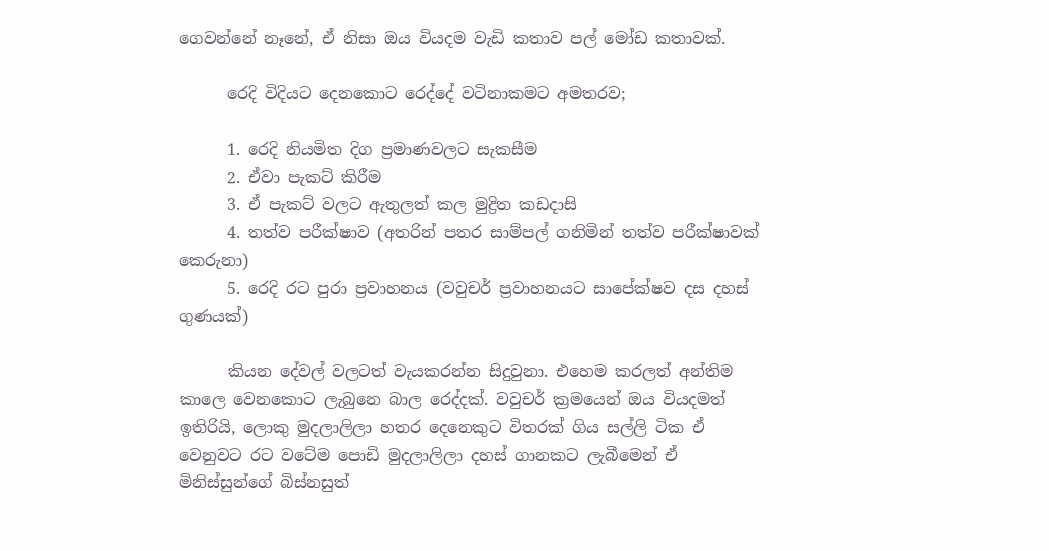ගෙවන්නේ නෑනේ, ඒ නිසා ඔය වියදම වැඩි කතාව පල් මෝඩ කතාවක්.

      රෙදි විදියට දෙනකොට රෙද්දේ වටිනාකමට අමතරව;

      1. රෙදි නියමිත දිග ප්‍රමාණවලට සැකසීම
      2. ඒවා පැකට් කිරීම
      3. ඒ පැකට් වලට ඇතුලත් කල මුද්‍රිත කඩදාසි
      4. තත්ව පරීක්ෂාව (අතරින් පතර සාම්පල් ගනිමින් තත්ව පරීක්ෂාවක් කෙරුනා)
      5. රෙදි රට පුරා ප්‍රවාහනය (වවුචර් ප්‍රවාහනයට සාපේක්ෂව දස දහස් ගුණයක්)

      කියන දේවල් වලටත් වැයකරන්න සිදුවුනා. එහෙම කරලත් අන්තිම කාලෙ වෙනකොට ලැබුනෙ බාල රෙද්දක්. වවුචර් ක්‍රමයෙන් ඔය වියදමත් ඉතිරියි, ලොකු මුදලාලිලා හතර දෙනෙකුට විතරක් ගිය සල්ලි ටික ඒ වෙනුවට රට වටේම පොඩි මුදලාලිලා දහස් ගානකට ලැබීමෙන් ඒ මිනිස්සුන්ගේ බිස්නසුත්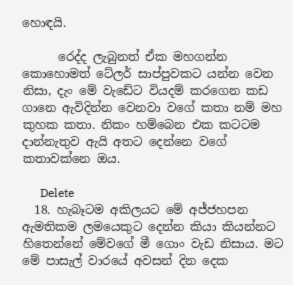හොඳයි.

      රෙද්ද ලැබුනත් ඒක මහගන්න කොහොමත් ටේලර් සාප්පුවකට යන්න වෙන නිසා, දැං මේ වැඩේට වියදම් කරගෙන කඩ ගානෙ ඇවිදින්න වෙනවා වගේ කතා නම් මහ කුහක කතා. නිකං හම්බෙන එක කටටම දාන්නැතුව ඇයි අතට දෙන්නෙ වගේ කතාවක්නෙ ඔය.

      Delete
  18. හැබෑටම අකිලයට මේ අජ්ජහපන ඇමතිකම ලමයෙකුට දෙන්න කියා කියන්නට හිතෙන්නේ මේවගේ මී ගොං වැඩ නිසාය. මට මේ පාසැල් වාරයේ අවසන් දින දෙක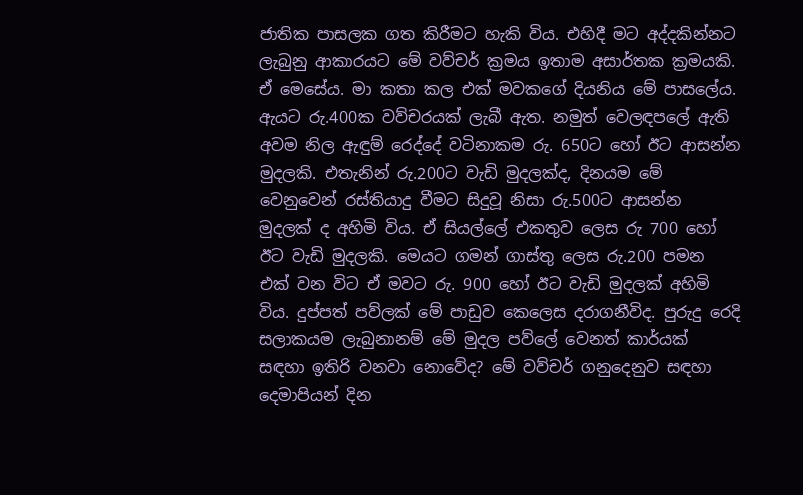ජාතික පාසලක ගත කිරීමට හැකි විය. එහිදී මට අද්දකින්නට ලැබුනු ආකාරයට මේ වව්චර් ක්‍රමය ඉතාම අසාර්තක ක්‍රමයකි. ඒ මෙසේය. මා කතා කල එක් මවකගේ දියනිය මේ පාසලේය. ඇයට රු.400ක වව්චරයක් ලැබී ඇත. නමුත් වෙලඳපලේ ඇති අවම නිල ඇඳුම් රෙද්දේ වටිනාකම රු. 650ට හෝ ඊට ආසන්න මුදලකි. එතැනින් රු.200ට වැඩි මුදලක්ද, දිනයම මේ වෙනුවෙන් රස්තියාදු වීමට සිදුවූ නිසා රු.500ට ආසන්න මුදලක් ද අහිමි විය. ඒ සියල්ලේ එකතුව ලෙස රු 700 හෝ ඊට වැඩි මුදලකි. මෙයට ගමන් ගාස්තු ලෙස රු.200 පමන එක් වන විට ඒ මවට රු. 900 හෝ ඊට වැඩි මුදලක් අහිමි විය. දුප්පත් පව්ලක් මේ පාඩුව කෙලෙස දරාගනීවිද. පුරුදු රෙදි සලාකයම ලැබුනානම් මේ මුදල පව්ලේ වෙනත් කාර්යක් සඳහා ඉතිරි වනවා නොවේද? මේ වව්චර් ගනුදෙනුව සඳහා දෙමාපියන් දින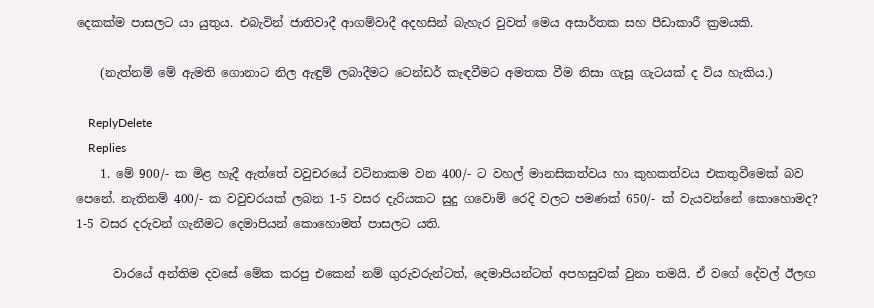දෙකක්ම පාසලට යා යුතුය. එබැවින් ජාතිවාදී ආගම්වාදී අදහසින් බැහැර වුවත් මෙය අසාර්තක සහ පීඩාකාරී ක්‍රමයකි.

    (නැත්නම් මේ ඇමති ගොනාට නිල ඇඳුම් ලබාදීමට ටෙන්ඩර් කැඳවීමට අමතක වීම නිසා ගැසූ ගැටයක් ද විය හැකිය.)

    ReplyDelete
    Replies
    1. මේ 900/- ක මිළ හැදී ඇත්තේ වවුචරයේ වටිනාකම වන 400/- ට වහල් මානසිකත්වය හා කුහකත්වය එකතුවීමෙක් බව පෙනේ. නැතිනම් 400/- ක වවුචරයක් ලබන 1-5 වසර දැරියකට සුදු ගවොම් රෙදි වලට පමණක් 650/- ක් වැයවන්නේ කොහොමද? 1-5 වසර දරුවන් ගැනීමට දෙමාපියන් කොහොමත් පාසලට යති.

      වාරයේ අන්තිම දවසේ මේක කරපු එකෙන් නම් ගුරුවරුන්ටත්, දෙමාපියන්ටත් අපහසුවක් වුනා තමයි. ඒ වගේ දේවල් ඊලඟ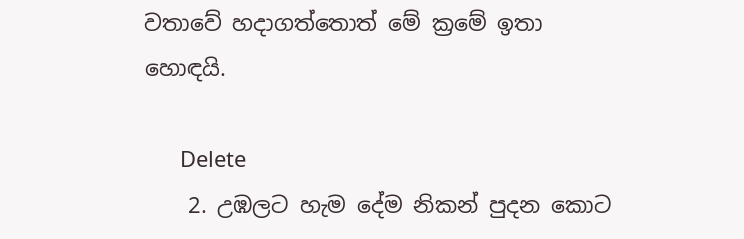වතාවේ හදාගත්තොත් මේ ක්‍රමේ ඉතා හොඳයි.

      Delete
    2. උඹලට හැම දේම නිකන් පුදන කොට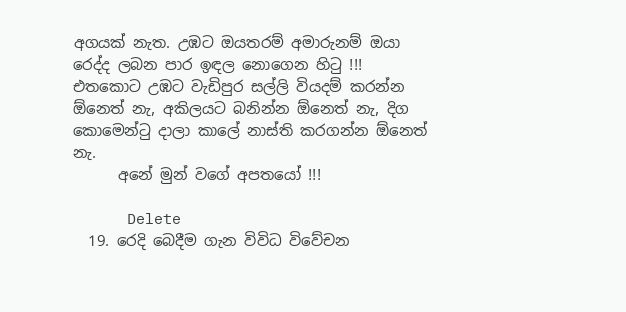අගයක් නැත. උඹට ඔයතරම් අමාරුනම් ඔයා රෙද්ද ලබන පාර ඉඳල නොගෙන හිටු !!! එතකොට උඹට වැඩිපුර සල්ලි වියදම් කරන්න ඕනෙත් නැ, අකිලයට බනින්න ඕනෙත් නැ, දිග කොමෙන්ටු දාලා කාලේ නාස්ති කරගන්න ඕනෙත් නැ.
      අනේ මුන් වගේ අපතයෝ !!!

      Delete
  19. රෙදි බෙදීම ගැන විවිධ විවේචන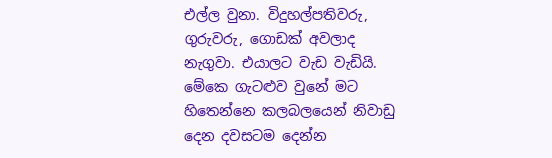එල්ල වුනා. විදුහල්පතිවරු, ගුරුවරු, ගොඩක් අවලාද නැගුවා. එයාලට වැඩ වැඩියි. මේකෙ ගැටළුව වුනේ මට හිතෙන්නෙ කලබලයෙන් නිවාඩු දෙන දවසටම දෙන්න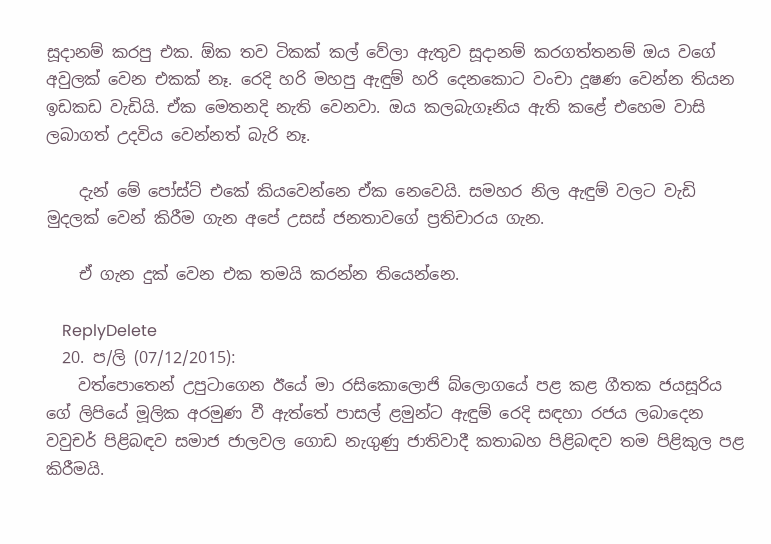සූදානම් කරපු එක. ඕක තව ටිකක් කල් වේලා ඇතුව සූදානම් කරගත්තනම් ඔය වගේ අවුලක් වෙන එකක් නෑ. රෙදි හරි මහපු ඇඳුම් හරි දෙනකොට වංචා දූෂණ වෙන්න තියන ඉඩකඩ වැඩියි. ඒක මෙතනදි නැති වෙනවා. ඔය කලබැගෑනිය ඇති කළේ එහෙම වාසි ලබාගත් උදවිය වෙන්නත් බැරි නෑ.

    දැන් මේ පෝස්ට් එකේ කියවෙන්නෙ ඒක නෙවෙයි. සමහර නිල ඇඳුම් වලට වැඩි මුදලක් වෙන් කිරීම ගැන අපේ උසස් ජනතාවගේ ප්‍රතිචාරය ගැන.

    ඒ ගැන දුක් වෙන එක තමයි කරන්න තියෙන්නෙ.

    ReplyDelete
  20. ප/ලි (07/12/2015):
    වත්පොතෙන් උපුටාගෙන ඊයේ මා රසිකොලොජි බ්ලොගයේ පළ කළ ගීතක ජයසූරිය ගේ ලිපියේ මූලික අරමුණ වී ඇත්තේ පාසල් ළමුන්ට ඇඳුම් රෙදි සඳහා රජය ලබාදෙන වවුචර් පිළිබඳව සමාජ ජාලවල ගොඩ නැගුණු ජාතිවාදී කතාබහ පිළිබඳව තම පිළිකුල පළ කිරීමයි.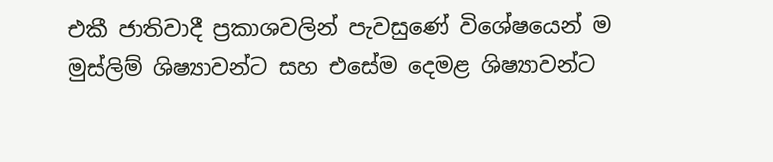එකී ජාතිවාදී ප්‍රකාශවලින් පැවසුණේ විශේෂයෙන් ම මුස්ලිම් ශිෂ්‍යාවන්ට සහ එසේම දෙමළ ශිෂ්‍යාවන්ට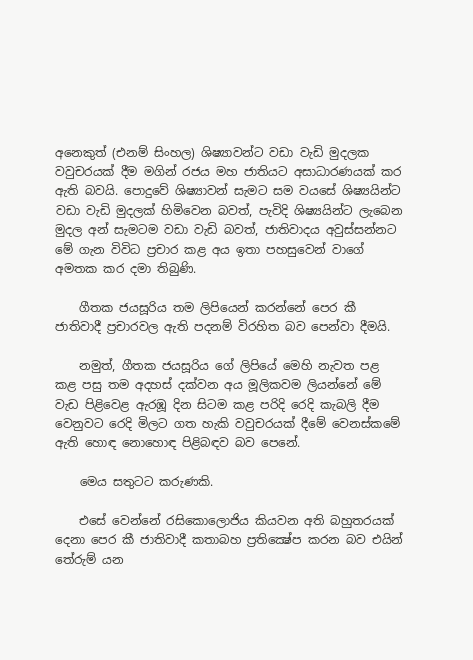අනෙකුත් (එනම් සිංහල) ශිෂ්‍යාවන්ට වඩා වැඩි මුදලක වවුචරයක් දීම මගින් රජය මහ ජාතියට අසාධාරණයක් කර ඇති බවයි. පොදුවේ ශිෂ්‍යාවන් සැමට සම වයසේ ශිෂ්‍යයින්ට වඩා වැඩි මුදලක් හිමිවෙන බවත්, පැවිදි ශිෂ්‍යයින්ට ලැබෙන මුදල අන් සැමටම වඩා වැඩි බවත්, ජාතිවාදය අවුස්සන්නට මේ ගැන විවිධ ප්‍රචාර කළ අය ඉතා පහසුවෙන් වාගේ අමතක කර දමා තිබුණි.

    ගීතක ජයසූරිය තම ලිපියෙන් කරන්නේ පෙර කී ජාතිවාදී ප්‍රචාරවල ඇති පදනම් විරහිත බව පෙන්වා දීමයි.

    නමුත්, ගීතක ජයසූරිය ගේ ලිපියේ මෙහි නැවත පළ කළ පසු තම අදහස් දක්වන අය මූලිකවම ලියන්නේ මේ වැඩ පිළිවෙළ ඇරඹූ දින සිටම කළ පරිදි රෙදි කැබලි දීම වෙනුවට රෙදි මිලට ගත හැකි වවුචරයක් දීමේ වෙනස්කමේ ඇති හොඳ නොහොඳ පිළිබඳව බව පෙනේ.

    මෙය සතුටට කරුණකි.

    එසේ වෙන්නේ රසිකොලොජිය කියවන අති බහුතරයක් දෙනා පෙර කී ජාතිවාදී කතාබහ ප්‍රතික්‍ෂේප කරන බව එයින් තේරුම් යන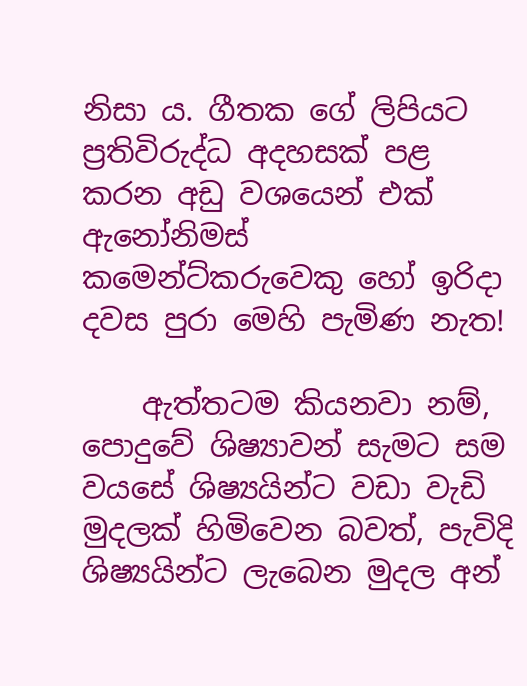නිසා ය. ගීතක ගේ ලිපියට ප්‍රතිවිරුද්ධ අදහසක් පළ කරන අඩු වශයෙන් එක් ඇනෝනිමස් කමෙන්ට්කරුවෙකු හෝ ඉරිදා දවස පුරා මෙහි පැමිණ නැත!

    ඇත්තටම කියනවා නම්, පොදුවේ ශිෂ්‍යාවන් සැමට සම වයසේ ශිෂ්‍යයින්ට වඩා වැඩි මුදලක් හිමිවෙන බවත්, පැවිදි ශිෂ්‍යයින්ට ලැබෙන මුදල අන්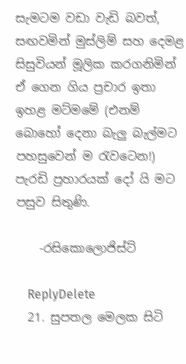සැමටම වඩා වැඩි බවත්, සඟවමින් මුස්ලිම් සහ දෙමළ සිසුවියන් මූලික කරගනිමින් ඒ ගෙන ගිය ප්‍රචාර ඉතා ඉහළ මට්මමේ (එනම් බොහෝ දෙනා බැලු බැල්මට පහසුවෙන් ම රැවටෙන!) පැරඩි ප්‍රහාරයක් දෝ යි මට පසුව සිතුණි.

    -රසිකොලොජිස්ට්

    ReplyDelete
  21. සුපතල මෙලක සිටි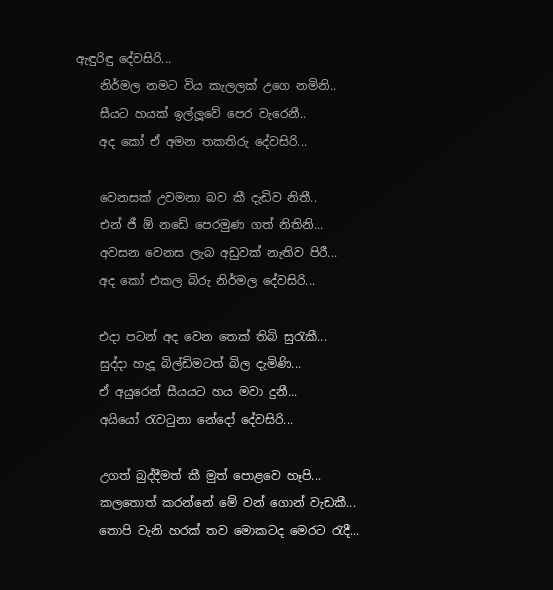ඇඳුරිඳු දේවසිරි...
    නිර්මල නමට විය කැලලක් උගෙ නමිනි..
    සීයට හයක් ඉල්ලූවේ පෙර වැරෙනී..
    අද කෝ ඒ අමන තකතිරු දේවසිරි...

    වෙනසක් උවමනා බව කී දැඩිව නිතී..
    එන් ජී ඕ නඩේ පෙරමුණ ගත් නිතිනි...
    අවසන වෙනස ලැබ අඩුවක් නැතිව පිරී...
    අද කෝ එකල බිරු නිර්මල දේවසිරි...

    එදා පටන් අද වෙන තෙක් තිබි සුරැකී...
    සුද්දා හැදූ බිල්ඩිමටත් බිල දැමිණි...
    ඒ අයුරෙන් සීයයට හය මවා දුනී...
    අයියෝ රැවටුනා නේදෝ දේවසිරි...

    උගත් බුද්දීමත් කී මුත් පොළවෙ හෑපි...
    කලතොත් කරන්නේ මේ වන් ගොන් වැඩකී...
    තොපි වැනි හරක් තව මොකටද මෙරට රැදී...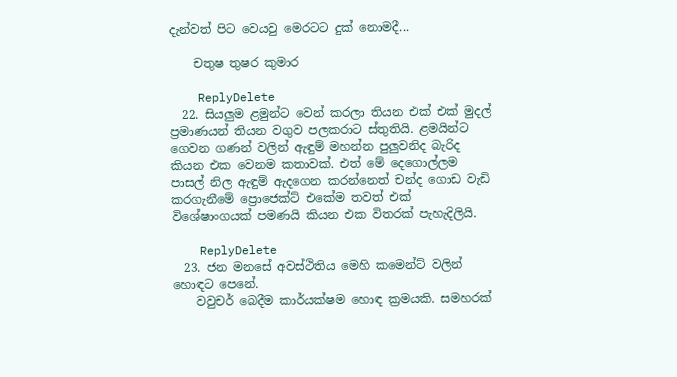දැන්වත් පිට වෙයවු මෙරටට දුක් නොමදී...

    චතුෂ තුෂර කුමාර

    ReplyDelete
  22. සියලුම ළමුන්ට වෙන් කරලා තියන එක් එක් මුදල් ප්‍රමාණයන් තියන වගුව පලකරාට ස්තුතියි. ළමයින්ට ගෙවන ගණන් වලින් ඇඳුම් මහන්න පුලුවනිද බැරිද කියන එක වෙනම කතාවක්. එත් මේ දෙගොල්ලම පාසල් නිල ඇඳුම් ඇදගෙන කරන්නෙත් චන්ද ගොඩ වැඩි කරගැනීමේ ප්‍රොජෙක්ට් එකේම තවත් එක් විශේෂාංගයක් පමණයි කියන එක විතරක් පැහැදිලියි.

    ReplyDelete
  23. ජන මනසේ අවස්ථිතිය මෙහි කමෙන්ට් වලින් හොඳට පෙනේ.
    වවුචර් බෙදීම කාර්යක්ෂම හොඳ ක්‍රමයකි. සමහරක්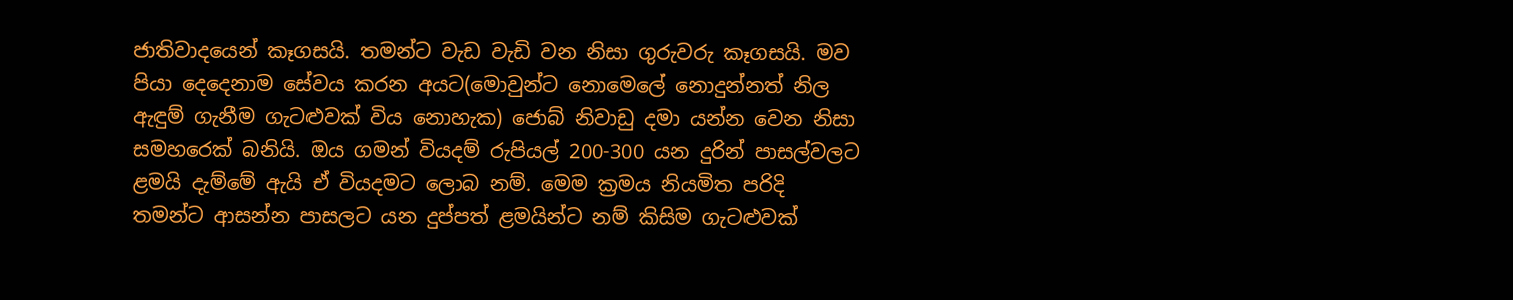ජාතිවාදයෙන් කෑගසයි. තමන්ට වැඩ වැඩි වන නිසා ගුරුවරු කෑගසයි. මව පියා දෙදෙනාම සේවය කරන අයට(මොවුන්ට නොමෙලේ නොදුන්නත් නිල ඇඳුම් ගැනීම ගැටළුවක් විය නොහැක) ජොබ් නිවාඩු දමා යන්න වෙන නිසා සමහරෙක් බනියි. ඔය ගමන් වියදම් රුපියල් 200-300 යන දුරින් පාසල්වලට ළමයි දැම්මේ ඇයි ඒ වියදමට ලොබ නම්. මෙම ක්‍රමය නියමිත පරිදි තමන්ට ආසන්න පාසලට යන දුප්පත් ළමයින්ට නම් කිසිම ගැටළුවක්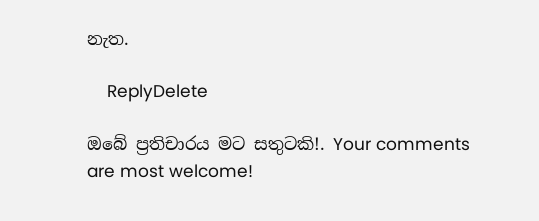නැත.

    ReplyDelete

ඔබේ ප්‍රතිචාරය මට සතුටකි!. Your comments are most welcome!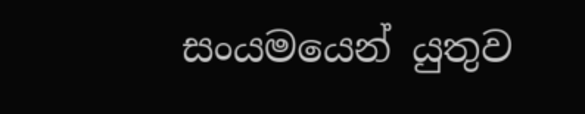සංයමයෙන් යුතුව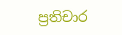ප්‍රතිචාර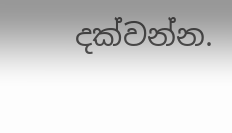දක්වන්න.